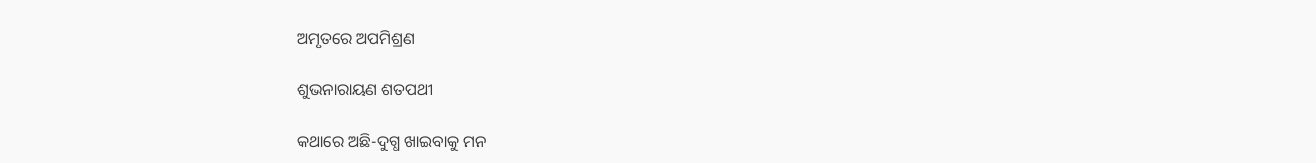ଅମୃତରେ ଅପମିଶ୍ରଣ

ଶୁଭନାରାୟଣ ଶତପଥୀ

କଥାରେ ଅଛି-ଦୁଗ୍ଧ ଖାଇବାକୁ ମନ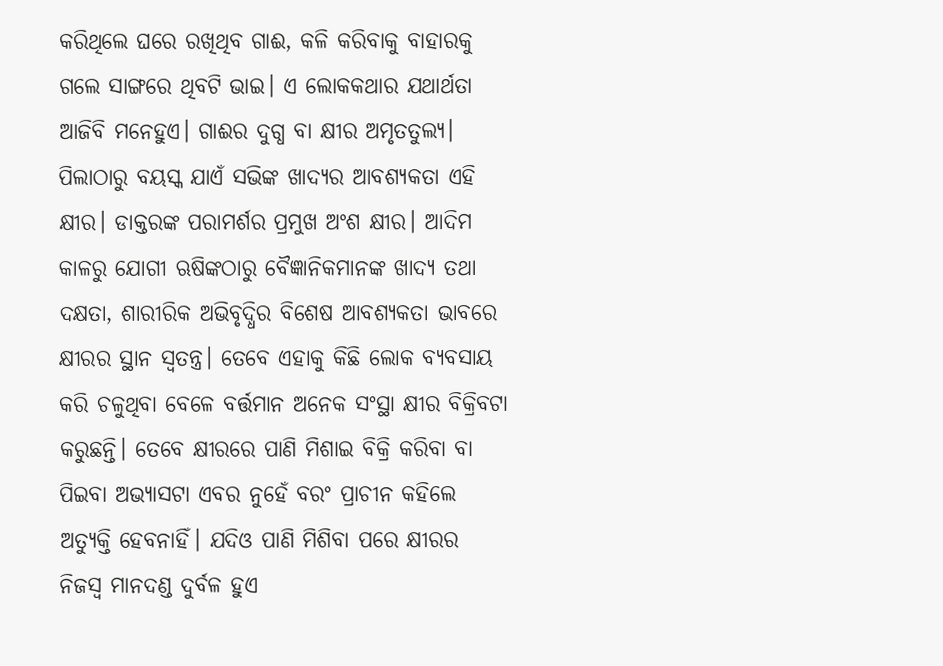କରିଥିଲେ ଘରେ ରଖିଥିବ ଗାଈ, କଳି କରିବାକୁ ବାହାରକୁ ଗଲେ ସାଙ୍ଗରେ ଥିବଟି ଭାଇ। ଏ ଲୋକକଥାର ଯଥାର୍ଥତା ଆଜିବି ମନେହୁଏ। ଗାଈର ଦୁଗ୍ଧ ବା କ୍ଷୀର ଅମୃତତୁଲ୍ୟ। ପିଲାଠାରୁ ବୟସ୍କ ଯାଏଁ ସଭିଙ୍କ ଖାଦ୍ୟର ଆବଶ୍ୟକତା ଏହି କ୍ଷୀର। ଡାକ୍ତରଙ୍କ ପରାମର୍ଶର ପ୍ରମୁଖ ଅଂଶ କ୍ଷୀର। ଆଦିମ କାଳରୁ ଯୋଗୀ ଋଷିଙ୍କଠାରୁ ବୈଜ୍ଞାନିକମାନଙ୍କ ଖାଦ୍ୟ ତଥା ଦକ୍ଷତା, ଶାରୀରିକ ଅଭିବୃଦ୍ଧିର ବିଶେଷ ଆବଶ୍ୟକତା ଭାବରେ କ୍ଷୀରର ସ୍ଥାନ ସ୍ବତନ୍ତ୍ର। ତେବେ ଏହାକୁ କିଛି ଲୋକ ବ୍ୟବସାୟ କରି ଚଳୁଥିବା ବେଳେ ବର୍ତ୍ତମାନ ଅନେକ ସଂସ୍ଥା କ୍ଷୀର ବିକ୍ରିବଟା କରୁଛନ୍ତି। ତେବେ କ୍ଷୀରରେ ପାଣି ମିଶାଇ ବିକ୍ରି କରିବା ବା ପିଇବା ଅଭ୍ୟାସଟା ଏବର ନୁହେଁ ବରଂ ପ୍ରାଚୀନ କହିଲେ ଅତ୍ୟୁକ୍ତି ହେବନାହିଁ। ଯଦିଓ ପାଣି ମିଶିବା ପରେ କ୍ଷୀରର ନିଜସ୍ବ ମାନଦଣ୍ଡ ଦୁର୍ବଳ ହୁଏ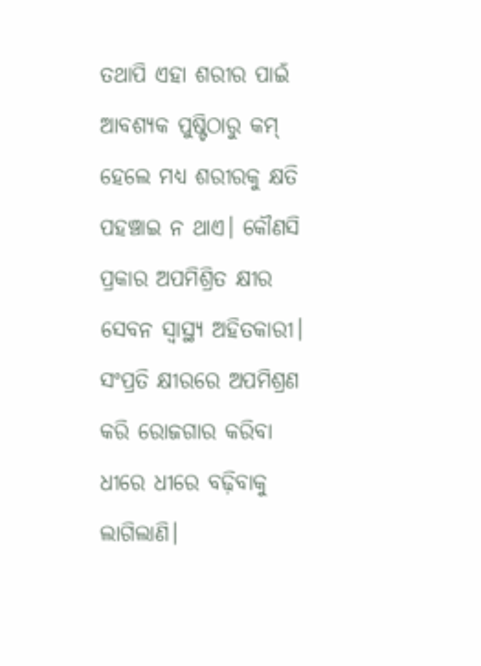ତଥାପି ଏହା ଶରୀର ପାଇଁ ଆବଶ୍ୟକ ପୁଷ୍ଟିଠାରୁ କମ୍‌ ହେଲେ ମଧ୍ୟ ଶରୀରକୁ କ୍ଷତି ପହଞ୍ଚାଇ ନ ଥାଏ। କୌଣସି ପ୍ରକାର ଅପମିଶ୍ରିତ କ୍ଷୀର ସେବନ ସ୍ବାସ୍ଥ୍ୟ ଅହିତକାରୀ। ସଂପ୍ରତି କ୍ଷୀରରେ ଅପମିଶ୍ରଣ କରି ରୋଜଗାର କରିବା ଧୀରେ ଧୀରେ ବଢ଼ିବାକୁ ଲାଗିଲାଣି।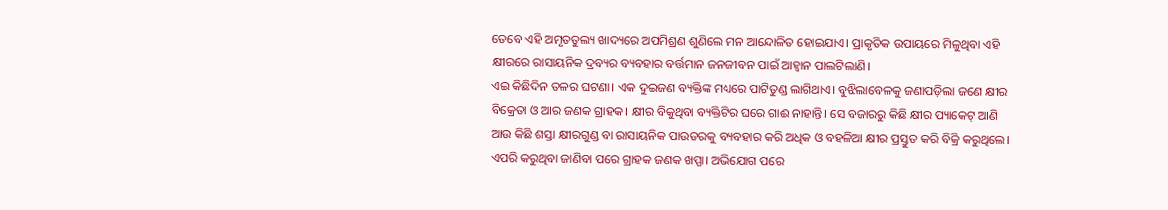ତେବେ ଏହି ଅମୃତତୁଲ୍ୟ ଖାଦ୍ୟରେ ଅପମିଶ୍ରଣ ଶୁଣିଲେ ମନ ଆନ୍ଦୋଳିତ ହୋଇଯାଏ। ପ୍ରାକୃତିକ ଉପାୟରେ ମିଳୁଥିବା ଏହି କ୍ଷୀରରେ ରାସାୟନିକ ଦ୍ରବ୍ୟର ବ୍ୟବହାର ବର୍ତ୍ତମାନ ଜନଜୀବନ ପାଇଁ ଆହ୍ବାନ ପାଲଟିଲାଣି।
ଏଇ କିଛିଦିନ ତଳର ଘଟଣା। ଏକ ଦୁଇଜଣ ବ୍ୟକ୍ତିଙ୍କ ମଧ୍ୟରେ ପାଟିତୁଣ୍ଡ ଲାଗିଥାଏ। ବୁଝିଲାବେଳକୁ ଜଣାପଡ଼ିଲା ଜଣେ କ୍ଷୀର ବିକ୍ରେତା ଓ ଆର ଜଣକ ଗ୍ରାହକ। କ୍ଷୀର ବିକୁଥିବା ବ୍ୟକ୍ତିଟିର ଘରେ ଗାଈ ନାହାନ୍ତି। ସେ ବଜାରରୁ କିଛି କ୍ଷୀର ପ୍ୟାକେଟ୍‌ ଆଣି ଆଉ କିଛି ଶସ୍ତା କ୍ଷୀରଗୁଣ୍ଡ ବା ରାସାୟନିକ ପାଉଡରକୁ ବ୍ୟବହାର କରି ଅଧିକ ଓ ବହଳିଆ କ୍ଷୀର ପ୍ରସ୍ତୁତ କରି ବିକ୍ରି କରୁଥିଲେ। ଏପରି କରୁଥିବା ଜାଣିବା ପରେ ଗ୍ରାହକ ଜଣକ ଖପ୍ପା। ଅଭିଯୋଗ ପରେ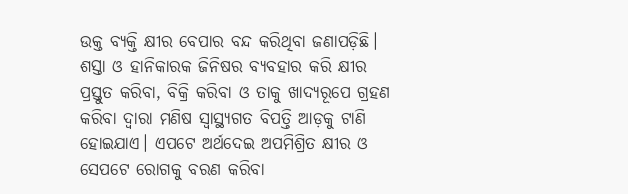ଉକ୍ତ ବ୍ୟକ୍ତି କ୍ଷୀର ବେପାର ବନ୍ଦ କରିଥିବା ଜଣାପଡ଼ିଛି। ଶସ୍ତା ଓ ହାନିକାରକ ଜିନିଷର ବ୍ୟବହାର କରି କ୍ଷୀର ପ୍ରସ୍ତୁତ କରିବା, ବିକ୍ରି କରିବା ଓ ତାକୁ ଖାଦ୍ୟରୂପେ ଗ୍ରହଣ କରିବା ଦ୍ୱାରା ମଣିଷ ସ୍ବାସ୍ଥ୍ୟଗତ ବିପତ୍ତି ଆଡ଼କୁ ଟାଣି ହୋଇଯାଏ। ଏପଟେ ଅର୍ଥଦେଇ ଅପମିଶ୍ରିତ କ୍ଷୀର ଓ ସେପଟେ ରୋଗକୁ ବରଣ କରିବା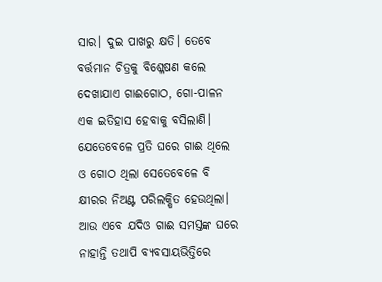ସାର। ଦୁଇ ପାଖରୁ କ୍ଷତି। ତେବେ ବର୍ତ୍ତମାନ ଚିତ୍ରକୁ ବିଶ୍ଳେଷଣ କଲେ ଦେଖାଯାଏ ଗାଈଗୋଠ, ଗୋ-ପାଳନ ଏକ ଇତିହାସ ହେବାକୁ ବସିଲାଣି। ଯେତେବେଳେ ପ୍ରତି ଘରେ ଗାଈ ଥିଲେ ଓ ଗୋଠ ଥିଲା ସେତେବେଳେ ବି କ୍ଷୀରର ନିଅଣ୍ଟ ପରିଲକ୍ଷିତ ହେଉଥିଲା। ଆଉ ଏବେ ଯଦିଓ ଗାଈ ସମସ୍ତଙ୍କ ଘରେ ନାହାନ୍ତି ତଥାପି ବ୍ୟବସାୟଭିତ୍ତିରେ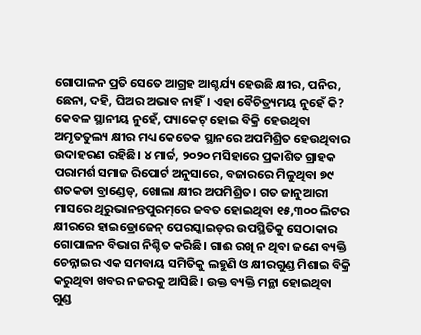ଗୋପାଳନ ପ୍ରତି ସେତେ ଆଗ୍ରହ ଆଶ୍ଚର୍ଯ୍ୟ ହେଉଛି କ୍ଷୀର, ପନିର, ଛେନା, ଦହି, ଘିଅର ଅଭାବ ନାହିଁ। ଏହା ବୈଚିତ୍ର୍ୟମୟ ନୁହେଁ କି?
କେବଳ ସ୍ଥାନୀୟ ନୁହେଁ, ପ୍ୟାକେଟ୍‌ ହୋଇ ବିକ୍ରି ହେଉଥିବା ଅମୃତତୁଲ୍ୟ କ୍ଷୀର ମଧ୍ୟ କେତେକ ସ୍ଥାନରେ ଅପମିଶ୍ରିତ ହେଉଥିବାର ଉଦାହରଣ ରହିଛି। ୪ ମାର୍ଚ୍ଚ, ୨୦୨୦ ମସିହାରେ ପ୍ରକାଶିତ ଗ୍ରାହକ ପରାମର୍ଶ ସମାଜ ରିପୋର୍ଟ ଅନୁସାରେ, ବଜାରରେ ମିଳୁଥିବା ୭୯ ଶତକଡା ବ୍ରାଣ୍ଡେଡ୍‌, ଖୋଲା କ୍ଷୀର ଅପମିଶ୍ରିତ। ଗତ ଜାନୁଆରୀ ମାସରେ ଥିରୁଭାନନ୍ତପୁରମ୍‌ରେ ଜବତ ହୋଇଥିବା ୧୫,୩୦୦ ଲିଟର କ୍ଷୀରରେ ହାଇଡ୍ରୋଜେନ୍‌ ପେରସ୍କାଇଡ୍‌ର ଉପସ୍ଥିତିକୁ ସେଠାକାର ଗୋପାଳନ ବିଭାଗ ନିଶ୍ଚିତ କରିଛି। ଗାଈ ରଖି ନ ଥିବା ଜଣେ ବ୍ୟକ୍ତି ଚେନ୍ନାଇର ଏକ ସମବାୟ ସମିତିକୁ ଲହୁଣି ଓ କ୍ଷୀରଗୁଣ୍ଡ ମିଶାଇ ବିକ୍ରି କରୁଥିବା ଖବର ନଜରକୁ ଆସିଛି। ଉକ୍ତ ବ୍ୟକ୍ତି ମନ୍ଥା ହୋଇଥିବା ଗୁଣ୍ଡ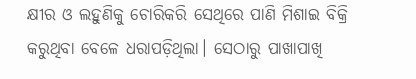କ୍ଷୀର ଓ ଲହୁଣିକୁ ଚୋରିକରି ସେଥିରେ ପାଣି ମିଶାଇ ବିକ୍ରି କରୁଥିବା ବେଳେ ଧରାପଡ଼ିଥିଲା। ସେଠାରୁ ପାଖାପାଖି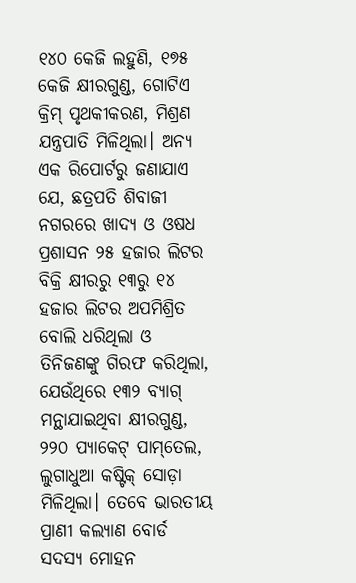୧୪୦ କେଜି ଲହୁଣି, ୧୭୫ କେଜି କ୍ଷୀରଗୁଣ୍ଡ, ଗୋଟିଏ କ୍ରିମ୍‌ ପୃଥକୀକରଣ, ମିଶ୍ରଣ ଯନ୍ତ୍ରପାତି ମିଳିଥିଲା। ଅନ୍ୟ ଏକ ରିପୋର୍ଟରୁ ଜଣାଯାଏ ଯେ, ଛତ୍ରପତି ଶିବାଜୀ ନଗରରେ ଖାଦ୍ୟ ଓ ଓଷଧ ପ୍ରଶାସନ ୨୫ ହଜାର ଲିଟର ବିକ୍ରି କ୍ଷୀରରୁ ୧୩ରୁ ୧୪ ହଜାର ଲିଟର ଅପମିଶ୍ରିତ ବୋଲି ଧରିଥିଲା ଓ ତିନିଜଣଙ୍କୁ ଗିରଫ କରିଥିଲା, ଯେଉଁଥିରେ ୧୩୨ ବ୍ୟାଗ୍‌ ମନ୍ଥାଯାଇଥିବା କ୍ଷୀରଗୁଣ୍ଡ, ୨୨୦ ପ୍ୟାକେଟ୍‌ ପାମ୍‌ତେଲ, ଲୁଗାଧୁଆ କଷ୍ଟିକ୍‌ ସୋଡ଼ା ମିଳିଥିଲା। ତେବେ ଭାରତୀୟ ପ୍ରାଣୀ କଲ୍ୟାଣ ବୋର୍ଡ ସଦସ୍ୟ ମୋହନ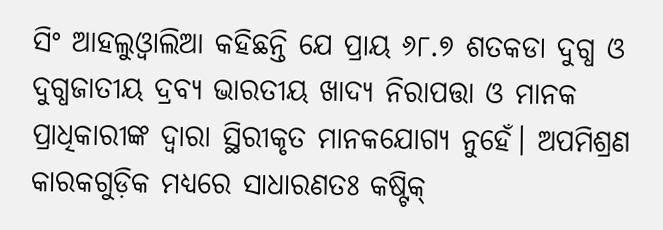ସିଂ ଆହଲୁଓ୍ବାଲିଆ କହିଛନ୍ତି ଯେ ପ୍ରାୟ ୬୮.୭ ଶତକଡା ଦୁଗ୍ଧ ଓ ଦୁଗ୍ଧଜାତୀୟ ଦ୍ରବ୍ୟ ଭାରତୀୟ ଖାଦ୍ୟ ନିରାପତ୍ତା ଓ ମାନକ ପ୍ରାଧିକାରୀଙ୍କ ଦ୍ୱାରା ସ୍ଥିରୀକୃତ ମାନକଯୋଗ୍ୟ ନୁହେଁ। ଅପମିଶ୍ରଣ କାରକଗୁଡ଼ିକ ମଧ୍ୟରେ ସାଧାରଣତଃ କଷ୍ଟିକ୍‌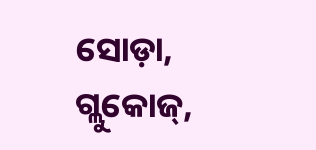ସୋଡ଼ା, ଗ୍ଲୁକୋଜ୍‌,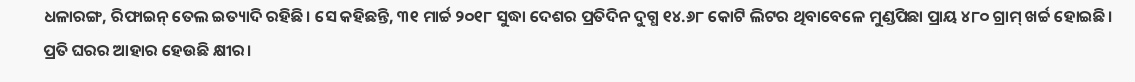ଧଳାରଙ୍ଗ, ରିଫାଇନ୍‌ ତେଲ ଇତ୍ୟାଦି ରହିଛି। ସେ କହିଛନ୍ତି, ୩୧ ମାର୍ଚ୍ଚ ୨୦୧୮ ସୁଦ୍ଧା ଦେଶର ପ୍ରତିଦିନ ଦୁଗ୍ଧ ୧୪.୬୮ କୋଟି ଲିଟର ଥିବାବେଳେ ମୁଣ୍ଡପିଛା ପ୍ରାୟ ୪୮୦ ଗ୍ରାମ୍‌ ଖର୍ଚ୍ଚ ହୋଇଛି।
ପ୍ରତି ଘରର ଆହାର ହେଉଛି କ୍ଷୀର।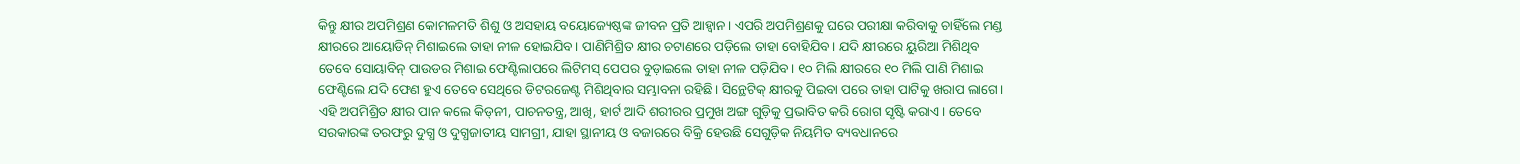କିନ୍ତୁ କ୍ଷୀର ଅପମିଶ୍ରଣ କୋମଳମତି ଶିଶୁ ଓ ଅସହାୟ ବୟୋଜ୍ୟେଷ୍ଠଙ୍କ ଜୀବନ ପ୍ରତି ଆହ୍ବାନ। ଏପରି ଅପମିଶ୍ରଣକୁ ଘରେ ପରୀକ୍ଷା କରିବାକୁ ଚାହିଁଲେ ମଣ୍ଡ କ୍ଷୀରରେ ଆୟୋଡିନ୍‌ ମିଶାଇଲେ ତାହା ନୀଳ ହୋଇଯିବ। ପାଣିମିଶ୍ରିତ କ୍ଷୀର ଚଟାଣରେ ପଡ଼ିଲେ ତାହା ବୋହିଯିବ। ଯଦି କ୍ଷୀରରେ ୟୁରିଆ ମିଶିଥିବ ତେବେ ସୋୟାବିନ୍‌ ପାଉଡର ମିଶାଇ ଫେଣ୍ଟିଲାପରେ ଲିଟିମସ୍‌ ପେପର ବୁଡ଼ାଇଲେ ତାହା ନୀଳ ପଡ଼ିଯିବ। ୧୦ ମିଲି କ୍ଷୀରରେ ୧୦ ମିଲି ପାଣି ମିଶାଇ ଫେଣ୍ଟିଲେ ଯଦି ଫେଣ ହୁଏ ତେବେ ସେଥିରେ ଡିଟରଜେଣ୍ଟ ମିଶିଥିବାର ସମ୍ଭାବନା ରହିଛି। ସିନ୍ଥେଟିକ୍‌ କ୍ଷୀରକୁ ପିଇବା ପରେ ତାହା ପାଟିକୁ ଖରାପ ଲାଗେ। ଏହି ଅପମିଶ୍ରିତ କ୍ଷୀର ପାନ କଲେ କିଡ୍‌ନୀ, ପାଚନତନ୍ତ୍ର, ଆଖି, ହାର୍ଟ ଆଦି ଶରୀରର ପ୍ରମୁଖ ଅଙ୍ଗ ଗୁଡ଼ିକୁ ପ୍ରଭାବିତ କରି ରୋଗ ସୃଷ୍ଟି କରାଏ। ତେବେ ସରକାରଙ୍କ ତରଫରୁ ଦୁଗ୍ଧ ଓ ଦୁଗ୍ଧଜାତୀୟ ସାମଗ୍ରୀ, ଯାହା ସ୍ଥାନୀୟ ଓ ବଜାରରେ ବିକ୍ରି ହେଉଛି ସେଗୁଡ଼ିକ ନିୟମିତ ବ୍ୟବଧାନରେ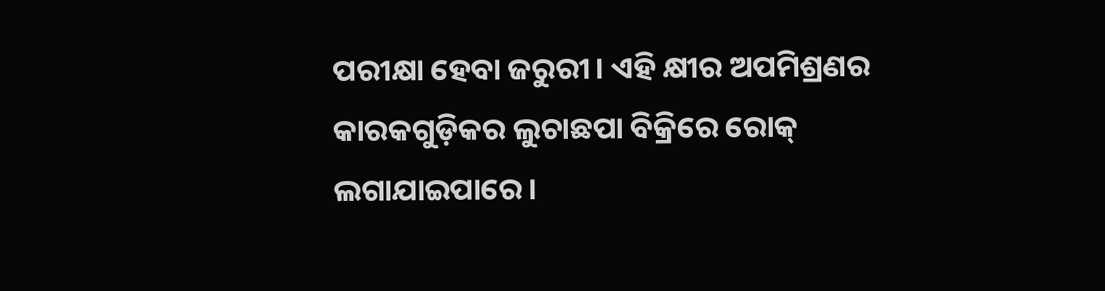ପରୀକ୍ଷା ହେବା ଜରୁରୀ। ଏହି କ୍ଷୀର ଅପମିଶ୍ରଣର କାରକଗୁଡ଼ିକର ଲୁଚାଛପା ବିକ୍ରିରେ ରୋକ୍‌ ଲଗାଯାଇପାରେ।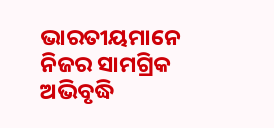ଭାରତୀୟମାନେ ନିଜର ସାମଗ୍ରିକ ଅଭିବୃଦ୍ଧି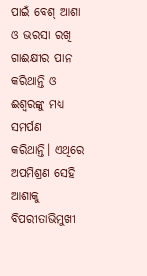ପାଇଁ ବେଶ୍‌ ଆଶା ଓ ଭରସା ରଖି ଗାଈକ୍ଷୀର ପାନ କରିଥାନ୍ତି ଓ ଈଶ୍ୱରଙ୍କୁ ମଧ୍ୟ ସମର୍ପଣ କରିଥାନ୍ତି। ଏଥିରେ ଅପମିଶ୍ରଣ ସେହି ଆଶାକୁ ବିପରୀତାଭିମୁଖୀ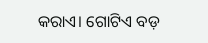କରାଏ। ଗୋଟିଏ ବଡ଼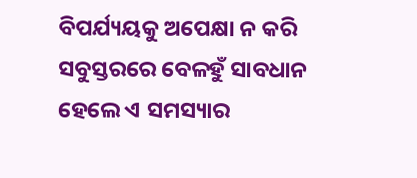ବିପର୍ଯ୍ୟୟକୁ ଅପେକ୍ଷା ନ କରି ସବୁସ୍ତରରେ ବେଳହୁଁ ସାବଧାନ ହେଲେ ଏ ସମସ୍ୟାର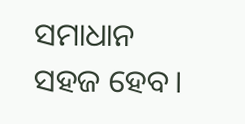ସମାଧାନ ସହଜ ହେବ।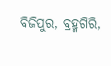ବିଜିପୁର, ବ୍ରହ୍ମଗିରି,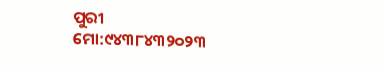ପୁରୀ
ମୋ:୯୪୩୮୪୩୨୦୨୩